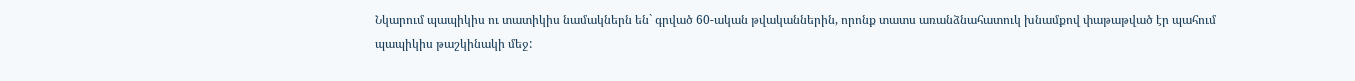Նկարում պապիկիս ու տատիկիս նամակներն են` գրված 60-ական թվականներին, որոնք տատս առանձնահատուկ խնամքով փաթաթված էր պահում պապիկիս թաշկինակի մեջ: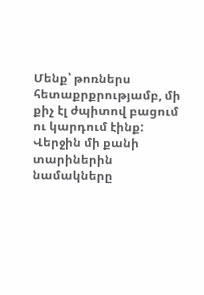Մենք՝ թոռներս հետաքրքրությամբ, մի քիչ էլ ժպիտով բացում ու կարդում էինք:
Վերջին մի քանի տարիներին նամակները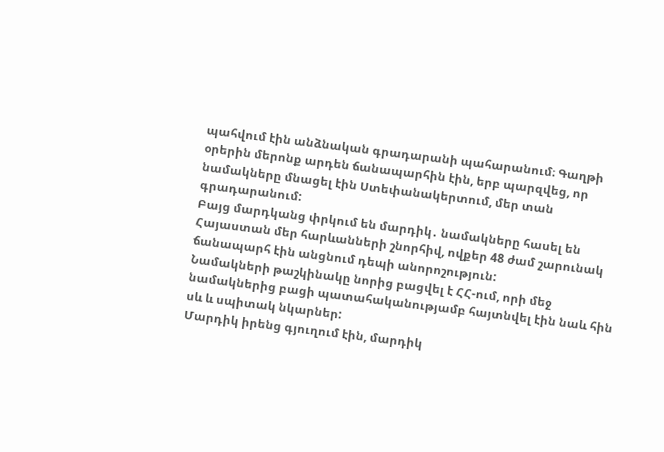պահվում էին անձնական գրադարանի պահարանում։ Գաղթի օրերին մերոնք արդեն ճանապարհին էին, երբ պարզվեց, որ նամակները մնացել էին Ստեփանակերտում, մեր տան գրադարանում:
Բայց մարդկանց փրկում են մարդիկ․ նամակները հասել են Հայաստան մեր հարևանների շնորհիվ, ովքեր 48 ժամ շարունակ ճանապարհ էին անցնում դեպի անորոշություն:
Նամակների թաշկինակը նորից բացվել է ՀՀ-ում, որի մեջ նամակներից բացի պատահականությամբ հայտնվել էին նաև հին սև և սպիտակ նկարներ:
Մարդիկ իրենց գյուղում էին, մարդիկ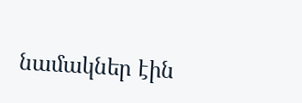նամակներ էին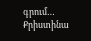գրում…
Քրիստինա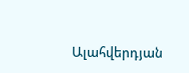Ալահվերդյան